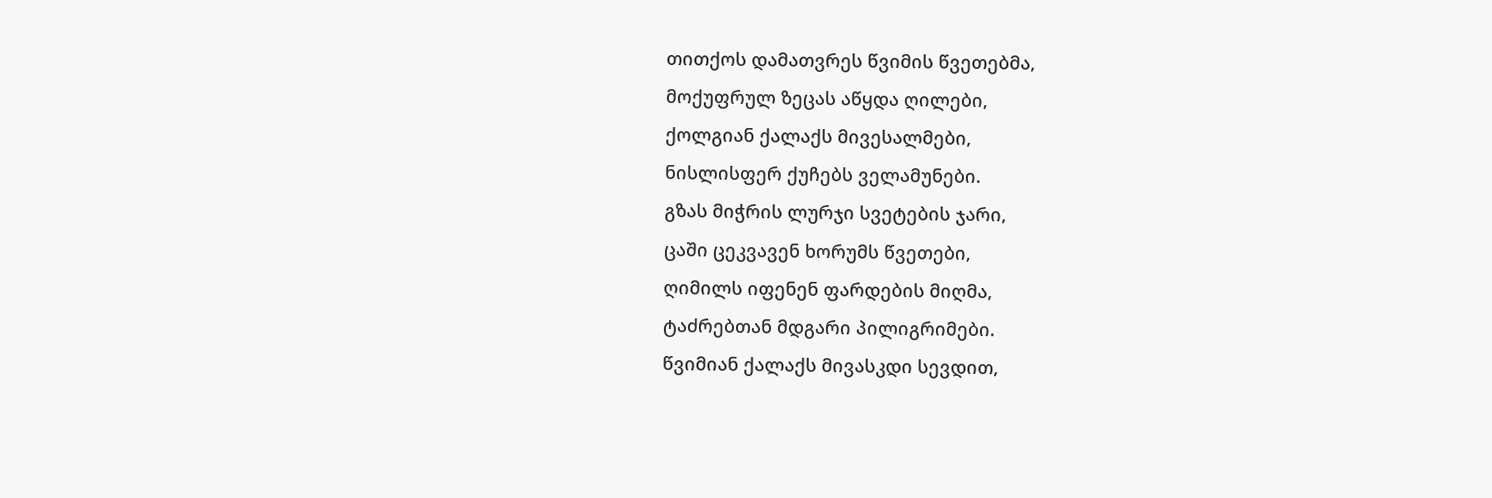თითქოს დამათვრეს წვიმის წვეთებმა,
მოქუფრულ ზეცას აწყდა ღილები,
ქოლგიან ქალაქს მივესალმები,
ნისლისფერ ქუჩებს ველამუნები.
გზას მიჭრის ლურჯი სვეტების ჯარი,
ცაში ცეკვავენ ხორუმს წვეთები,
ღიმილს იფენენ ფარდების მიღმა,
ტაძრებთან მდგარი პილიგრიმები.
წვიმიან ქალაქს მივასკდი სევდით,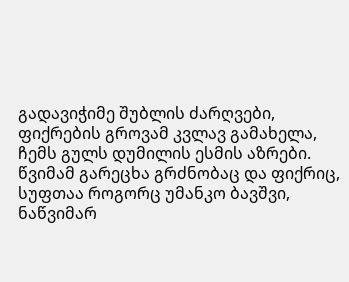გადავიჭიმე შუბლის ძარღვები,
ფიქრების გროვამ კვლავ გამახელა,
ჩემს გულს დუმილის ესმის აზრები.
წვიმამ გარეცხა გრძნობაც და ფიქრიც,
სუფთაა როგორც უმანკო ბავშვი,
ნაწვიმარ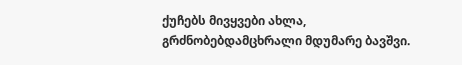ქუჩებს მივყვები ახლა,
გრძნობებდამცხრალი მდუმარე ბავშვი.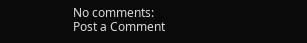No comments:
Post a Comment